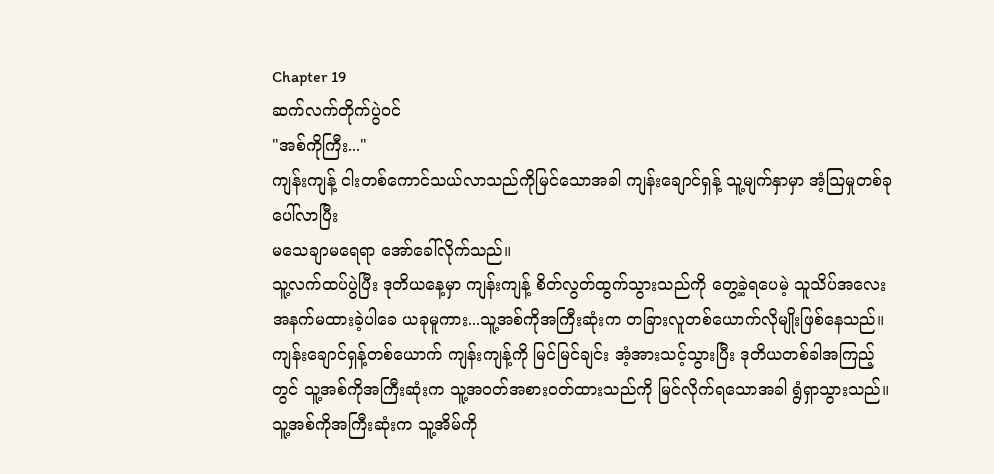Chapter 19
ဆက်လက်တိုက်ပွဲဝင်
"အစ်ကိုကြီး..."
ကျန်းကျန့် ငါးတစ်ကောင်သယ်လာသည်ကိုမြင်သောအခါ ကျန်းချောင်ရှန့် သူ့မျက်နှာမှာ အံ့သြမှုတစ်ခု ပေါ်လာပြီး
မသေချာမရေရာ အော်ခေါ်လိုက်သည်။
သူ့လက်ထပ်ပွဲပြီး ဒုတိယနေ့မှာ ကျန်းကျန့် စိတ်လွတ်ထွက်သွားသည်ကို တွေ့ခဲ့ရပေမဲ့ သူသိပ်အလေးအနက်မထားခဲ့ပါခေ ယခုမူကား...သူ့အစ်ကိုအကြီးဆုံးက တခြားလူတစ်ယောက်လိုမျိုးဖြစ်နေသည်။
ကျန်းချောင်ရှန့်တစ်ယောက် ကျန်းကျန့်ကို မြင်မြင်ချင်း အံ့အားသင့်သွားပြီး ဒုတိယတစ်ခါအကြည့်တွင် သူ့အစ်ကိုအကြီးဆုံးက သူ့အဝတ်အစားဝတ်ထားသည်ကို မြင်လိုက်ရသောအခါ ရွံရှာသွားသည်။
သူ့အစ်ကိုအကြီးဆုံးက သူ့အိမ်ကို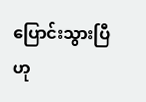ပြောင်းသွားပြီဟု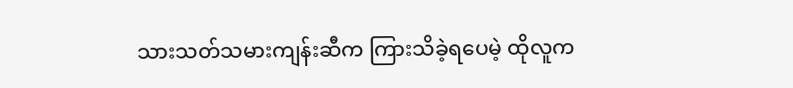သားသတ်သမားကျန်းဆီက ကြားသိခဲ့ရပေမဲ့ ထိုလူက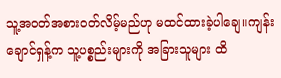သူ့အဝတ်အစားဝတ်လိမ့်မည်ဟု မထင်ထားခဲ့ပါချေ။ကျန်းချောင်ရှန့်က သူ့ပစ္စည်းများကို အခြားသူများ ထိ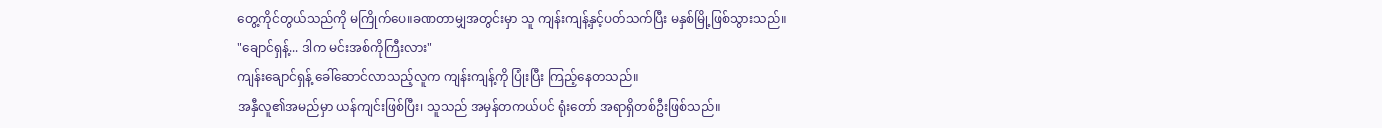တွေ့ကိုင်တွယ်သည်ကို မကြိုက်ပေ။ခဏတာမျှအတွင်းမှာ သူ ကျန်းကျန့်နှင့်ပတ်သက်ပြီး မနှစ်မြို့ဖြစ်သွားသည်။
"ချောင်ရှန့်... ဒါက မင်းအစ်ကိုကြီးလား"
ကျန်းချောင်ရှန့် ခေါ်ဆောင်လာသည့်လူက ကျန်းကျန့်ကို ပြုံးပြီး ကြည့်နေတသည်။
အနှီလူ၏အမည်မှာ ယန်ကျင်းဖြစ်ပြီး၊ သူသည် အမှန်တကယ်ပင် ရုံးတော် အရာရှိတစ်ဦးဖြစ်သည်။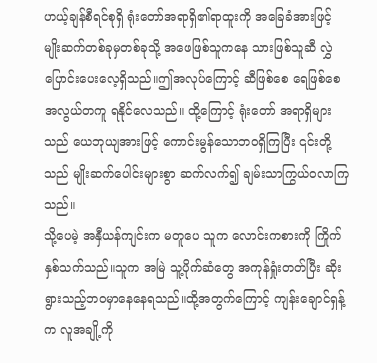ဟယ့်ချန်စီရင်စုရှိ ရုံးတော်အရာရှိ၏ရာထူးကို အခြေခံအားဖြင့် မျိုးဆက်တစ်ခုမှတစ်ခုသို့ အဖေဖြစ်သူကနေ သားဖြစ်သူဆီ လွှဲပြောင်းပေးလေ့ရှိသည်။ဤအလုပ်ကြောင့် ဆီဖြစ်စေ ရေဖြစ်စေ အလွယ်တကူ ရနိုင်လေသည်။ ထို့ကြောင့် ရုံးတော် အရာရှိများသည် ယေဘုယျအားဖြင့် ကောင်းမွန်သောဘဝရှိကြပြီး ၎င်းတို့သည် မျိုးဆက်ပေါင်းများစွာ ဆက်လက်၍ ချမ်းသာကြွယ်ဝလာကြသည်။
သို့ပေမဲ့ အနှီယန်ကျင်းက မတူပေ သူက လောင်းကစားကို ကြိုက်နှစ်သက်သည်။သူက အမြဲ သူ့ပိုက်ဆံတွေ အကုန်ရှုံးတတ်ပြီး ဆိုးရွားသည့်ဘဝမှာနေနေရသည်။ထို့အတွက်ကြောင့် ကျန်းချောင်ရှန့်က လူအချို့ကို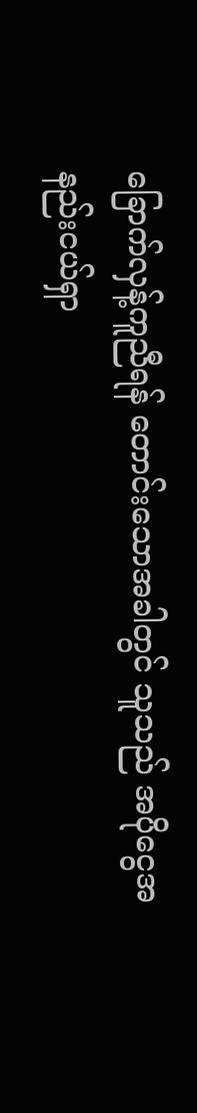ခြောက်လှန့်ကူညီရန် တောင်းသောအခါတွင် သူသည် အပိုငွေအနည်းငယ်ရှာ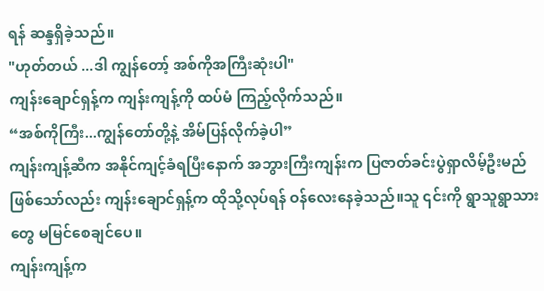ရန် ဆန္ဒရှိခဲ့သည်။
"ဟုတ်တယ် ...ဒါ ကျွန်တော့် အစ်ကိုအကြီးဆုံးပါ"
ကျန်းချောင်ရှန့်က ကျန်းကျန့်ကို ထပ်မံ ကြည့်လိုက်သည်။
“အစ်ကိုကြီး...ကျွန်တော်တို့နဲ့ အိမ်ပြန်လိုက်ခဲ့ပါ”
ကျန်းကျန့်ဆီက အနိုင်ကျင့်ခံရပြီးနောက် အဘွားကြီးကျန်းက ပြဇာတ်ခင်းပွဲရှာလိမ့်ဦးမည်ဖြစ်သော်လည်း ကျန်းချောင်ရှန့်က ထိုသို့လုပ်ရန် ဝန်လေးနေခဲ့သည်။သူ ၎င်းကို ရွာသူရွာသားတွေ မမြင်စေချင်ပေ။
ကျန်းကျန့်က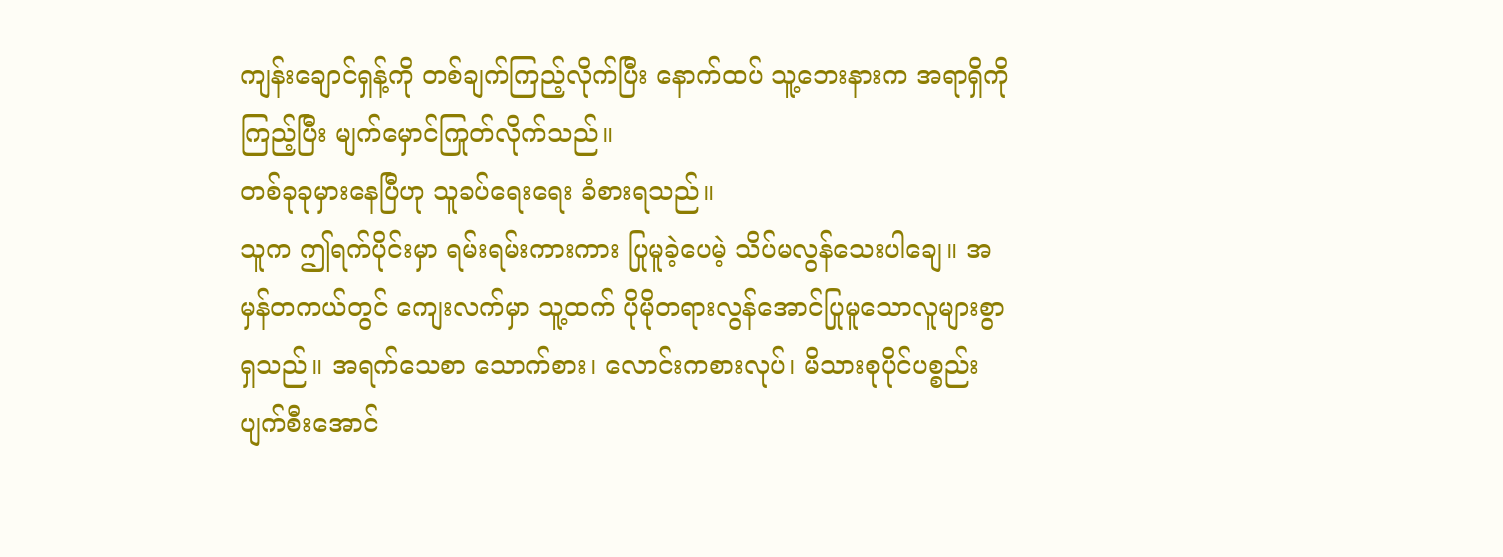ကျန်းချောင်ရှန့်ကို တစ်ချက်ကြည့်လိုက်ပြီး နောက်ထပ် သူ့ဘေးနားက အရာရှိကို ကြည့်ပြီး မျက်မှောင်ကြုတ်လိုက်သည်။
တစ်ခုခုမှားနေပြီဟု သူခပ်ရေးရေး ခံစားရသည်။
သူက ဤရက်ပိုင်းမှာ ရမ်းရမ်းကားကား ပြုမူခဲ့ပေမဲ့ သိပ်မလွန်သေးပါချေ။ အမှန်တကယ်တွင် ကျေးလက်မှာ သူ့ထက် ပိုမိုတရားလွန်အောင်ပြုမူသောလူများစွာရှသည်။ အရက်သေစာ သောက်စား၊ လောင်းကစားလုပ်၊ မိသားစုပိုင်ပစ္စည်း ပျက်စီးအောင်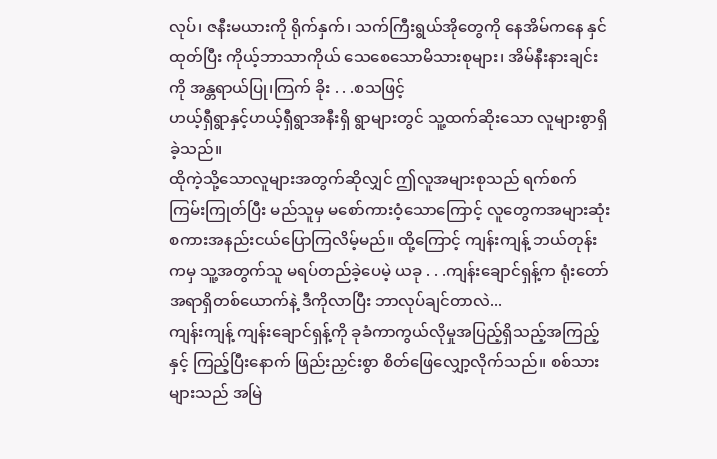လုပ်၊ ဇနီးမယားကို ရိုက်နှက်၊ သက်ကြီးရွယ်အိုတွေကို နေအိမ်ကနေ နှင်ထုတ်ပြီး ကိုယ့်ဘာသာကိုယ် သေစေသောမိသားစုများ၊ အိမ်နီးနားချင်းကို အန္တရာယ်ပြု၊ကြက် ခိုး . . .စသဖြင့်
ဟယ့်ရှီရွာနှင့်ဟယ့်ရှီရွာအနီးရှိ ရွာများတွင် သူ့ထက်ဆိုးသော လူများစွာရှိခဲ့သည်။
ထိုကဲ့သို့သောလူများအတွက်ဆိုလျှင် ဤလူအများစုသည် ရက်စက်ကြမ်းကြုတ်ပြီး မည်သူမှ မစော်ကားဝံ့သောကြောင့် လူတွေကအများဆုံး စကားအနည်းငယ်ပြောကြလိမ့်မည်။ ထို့ကြောင့် ကျန်းကျန့် ဘယ်တုန်းကမှ သူ့အတွက်သူ မရပ်တည်ခဲ့ပေမဲ့ ယခု . . .ကျန်းချောင်ရှန့်က ရုံးတော်အရာရှိတစ်ယောက်နဲ့ ဒီကိုလာပြီး ဘာလုပ်ချင်တာလဲ...
ကျန်းကျန့် ကျန်းချောင်ရှန့်ကို ခုခံကာကွယ်လိုမှုအပြည့်ရှိသည့်အကြည့်နှင့် ကြည့်ပြီးနောက် ဖြည်းညှင်းစွာ စိတ်ဖြေလျှော့လိုက်သည်။ စစ်သားများသည် အမြဲ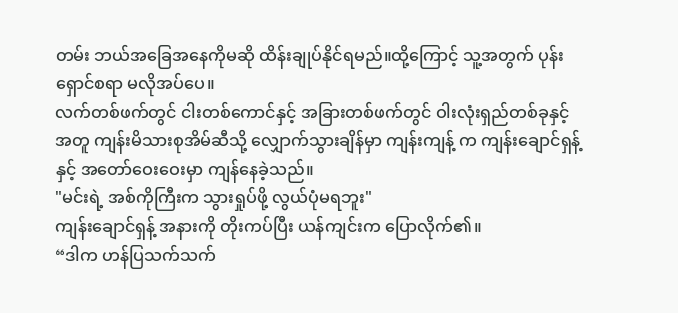တမ်း ဘယ်အခြေအနေကိုမဆို ထိန်းချုပ်နိုင်ရမည်။ထို့ကြောင့် သူ့အတွက် ပုန်းရှောင်စရာ မလိုအပ်ပေ။
လက်တစ်ဖက်တွင် ငါးတစ်ကောင်နှင့် အခြားတစ်ဖက်တွင် ဝါးလုံးရှည်တစ်ခုနှင့်အတူ ကျန်းမိသားစုအိမ်ဆီသို့ လျှောက်သွားချိန်မှာ ကျန်းကျန့် က ကျန်းချောင်ရှန့် နှင့် အတော်ဝေးဝေးမှာ ကျန်နေခဲ့သည်။
"မင်းရဲ့ အစ်ကိုကြီးက သွားရှုပ်ဖို့ လွယ်ပုံမရဘူး"
ကျန်းချောင်ရှန့် အနားကို တိုးကပ်ပြီး ယန်ကျင်းက ပြောလိုက်၏။
“ဒါက ဟန်ပြသက်သက်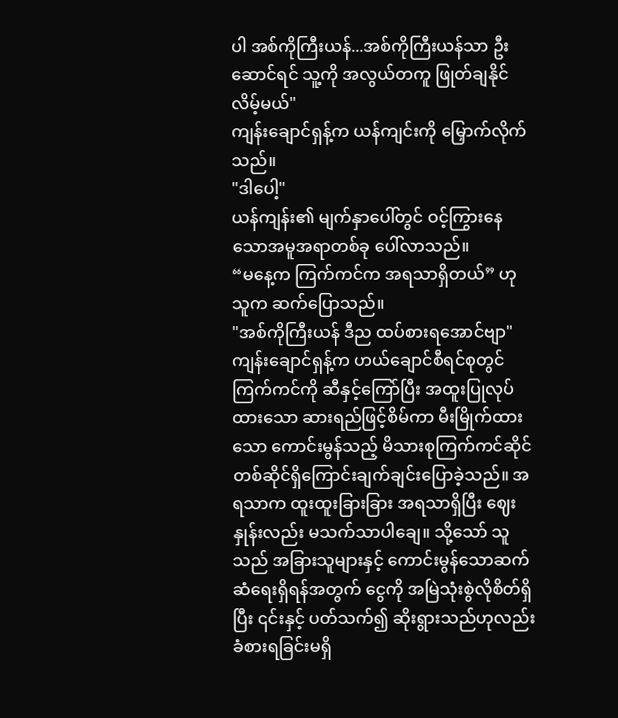ပါ အစ်ကိုကြီးယန်...အစ်ကိုကြီးယန်သာ ဦးဆောင်ရင် သူ့ကို အလွယ်တကူ ဖြုတ်ချနိုင်လိမ့်မယ်"
ကျန်းချောင်ရှန့်က ယန်ကျင်းကို မြှောက်လိုက်သည်။
"ဒါပေါ့"
ယန်ကျန်း၏ မျက်နှာပေါ်တွင် ဝင့်ကြွားနေသောအမူအရာတစ်ခု ပေါ်လာသည်။
“မနေ့က ကြက်ကင်က အရသာရှိတယ်” ဟု သူက ဆက်ပြောသည်။
"အစ်ကိုကြီးယန် ဒီည ထပ်စားရအောင်ဗျာ"
ကျန်းချောင်ရှန့်က ဟယ်ချောင်စီရင်စုတွင် ကြက်ကင်ကို ဆီနှင့်ကြော်ပြီး အထူးပြုလုပ်ထားသော ဆားရည်ဖြင့်စိမ်ကာ မီးမြိုက်ထားသော ကောင်းမွန်သည့် မိသားစုကြက်ကင်ဆိုင်တစ်ဆိုင်ရှိကြောင်းချက်ချင်းပြောခဲ့သည်။ အရသာက ထူးထူးခြားခြား အရသာရှိပြီး ဈေးနှုန်းလည်း မသက်သာပါချေ။ သို့သော် သူသည် အခြားသူများနှင့် ကောင်းမွန်သောဆက်ဆံရေးရှိရန်အတွက် ငွေကို အမြဲသုံးစွဲလိုစိတ်ရှိပြီး ၎င်းနှင့် ပတ်သက်၍ ဆိုးရွားသည်ဟုလည်း ခံစားရခြင်းမရှိ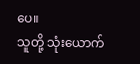ပေ။
သူတို့ သုံးယောက်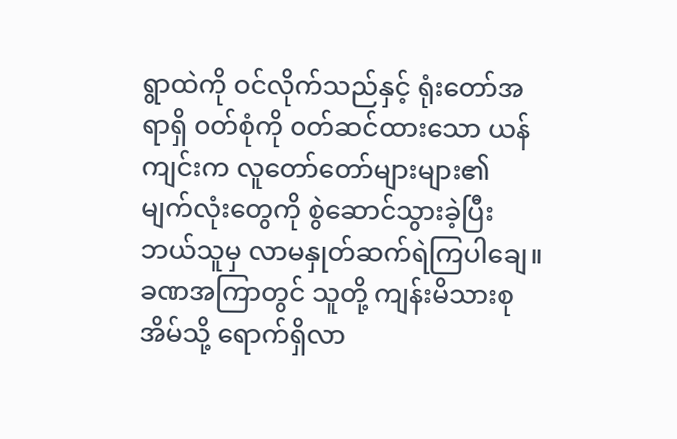ရွာထဲကို ဝင်လိုက်သည်နှင့် ရုံးတော်အရာရှိ ၀တ်စုံကို ၀တ်ဆင်ထားသော ယန်ကျင်းက လူတော်တော်များများ၏ မျက်လုံးတွေကို စွဲဆောင်သွားခဲ့ပြီး ဘယ်သူမှ လာမနှုတ်ဆက်ရဲကြပါချေ။
ခဏအကြာတွင် သူတို့ ကျန်းမိသားစုအိမ်သို့ ရောက်ရှိလာ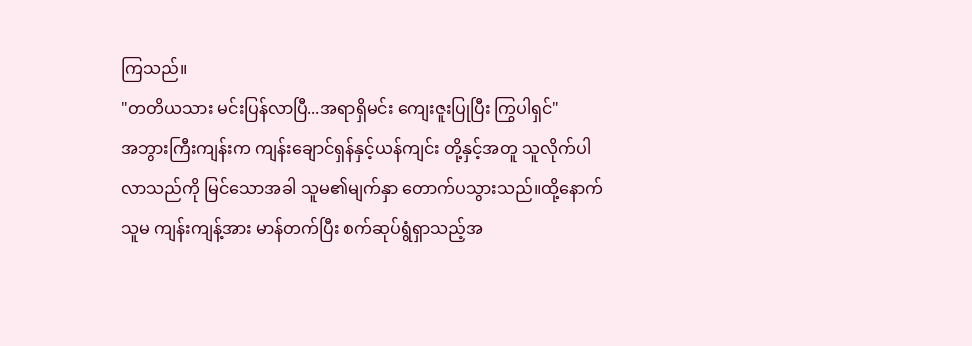ကြသည်။
"တတိယသား မင်းပြန်လာပြီ...အရာရှိမင်း ကျေးဇူးပြုပြီး ကြွပါရှင်"
အဘွားကြီးကျန်းက ကျန်းချောင်ရှန်နှင့်ယန်ကျင်း တို့နှင့်အတူ သူလိုက်ပါလာသည်ကို မြင်သောအခါ သူမ၏မျက်နှာ တောက်ပသွားသည်။ထို့နောက် သူမ ကျန်းကျန့်အား မာန်တက်ပြီး စက်ဆုပ်ရွံရှာသည့်အ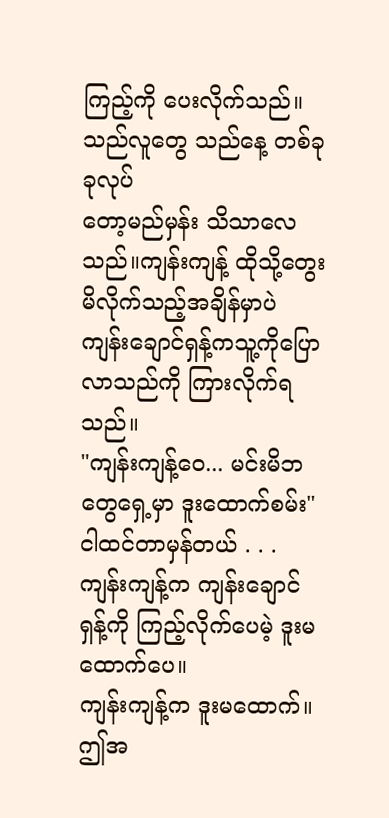ကြည့်ကို ပေးလိုက်သည်။
သည်လူတွေ သည်နေ့ တစ်ခုခုလုပ်
တော့မည်မှန်း သိသာလေသည်။ကျန်းကျန့် ထိုသို့တွေးမိလိုက်သည့်အချိန်မှာပဲ ကျန်းချောင်ရှန့်ကသူ့ကိုပြောလာသည်ကို ကြားလိုက်ရသည်။
"ကျန်းကျန့်ဝေ... မင်းမိဘတွေရှေ့မှာ ဒူးထောက်စမ်း"
ငါထင်တာမှန်တယ် . . .
ကျန်းကျန့်က ကျန်းချောင်ရှန့်ကို ကြည့်လိုက်ပေမဲ့ ဒူးမထောက်ပေ။
ကျန်းကျန့်က ဒူးမထောက်။ဤအ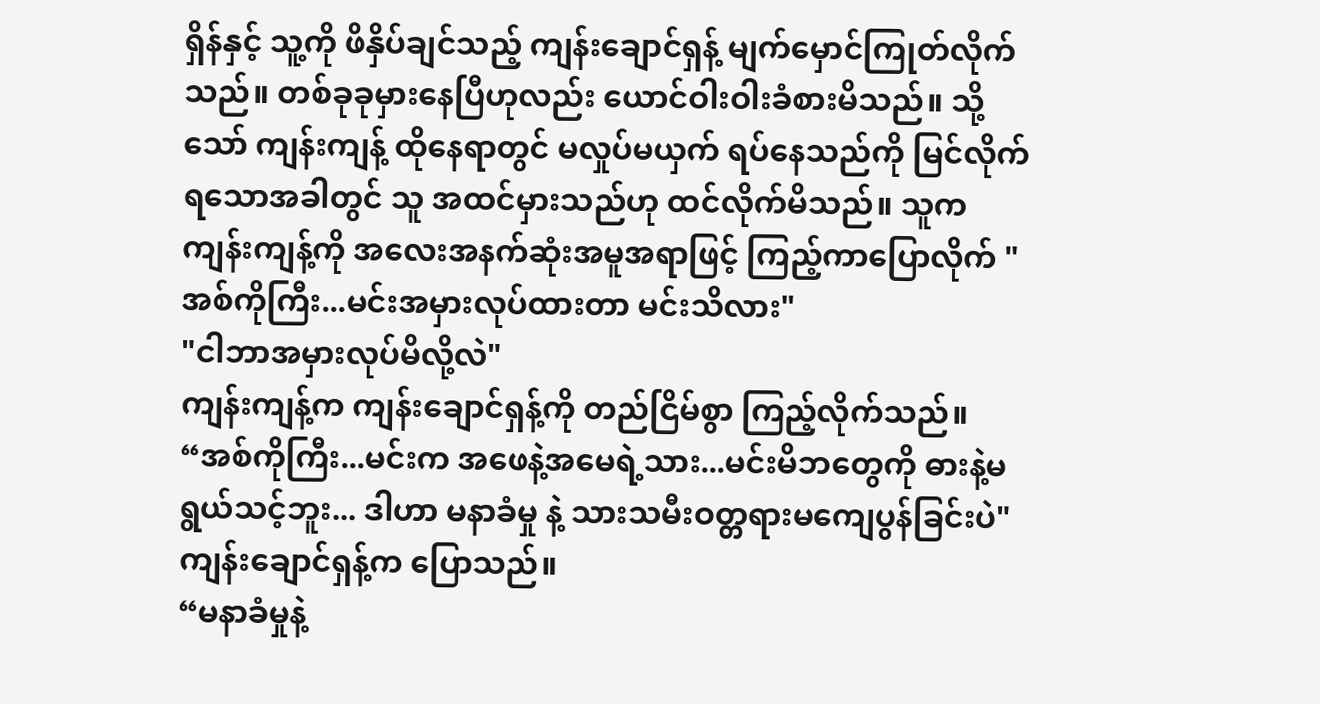ရှိန်နှင့် သူ့ကို ဖိနှိပ်ချင်သည့် ကျန်းချောင်ရှန့် မျက်မှောင်ကြုတ်လိုက်သည်။ တစ်ခုခုမှားနေပြီဟုလည်း ယောင်ဝါးဝါးခံစားမိသည်။ သို့သော် ကျန်းကျန့် ထိုနေရာတွင် မလှုပ်မယှက် ရပ်နေသည်ကို မြင်လိုက်ရသောအခါတွင် သူ အထင်မှားသည်ဟု ထင်လိုက်မိသည်။ သူက ကျန်းကျန့်ကို အလေးအနက်ဆုံးအမူအရာဖြင့် ကြည့်ကာပြောလိုက် "အစ်ကိုကြီး...မင်းအမှားလုပ်ထားတာ မင်းသိလား"
"ငါဘာအမှားလုပ်မိလို့လဲ"
ကျန်းကျန့်က ကျန်းချောင်ရှန့်ကို တည်ငြိမ်စွာ ကြည့်လိုက်သည်။
“အစ်ကိုကြီး...မင်းက အဖေနဲ့အမေရဲ့သား...မင်းမိဘတွေကို ဓားနဲ့မရွယ်သင့်ဘူး... ဒါဟာ မနာခံမှု နဲ့ သားသမီးဝတ္တရားမကျေပွန်ခြင်းပဲ"
ကျန်းချောင်ရှန့်က ပြောသည်။
“မနာခံမှုနဲ့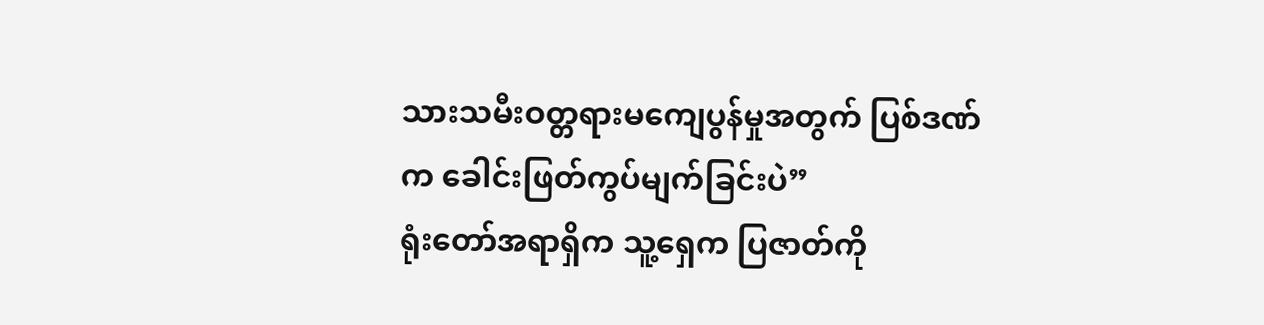သားသမီးဝတ္တရားမကျေပွန်မှုအတွက် ပြစ်ဒဏ်က ခေါင်းဖြတ်ကွပ်မျက်ခြင်းပဲ”
ရုံးတော်အရာရှိက သူ့ရှေက ပြဇာတ်ကို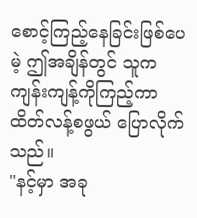စောင့်ကြည့်နေခြင်းဖြစ်ပေမဲ့ ဤအချိန်တွင် သူက ကျန်းကျန့်ကိုကြည့်ကာ ထိတ်လန့်စဖွယ် ပြောလိုက်သည်။
"နင့်မှာ အခု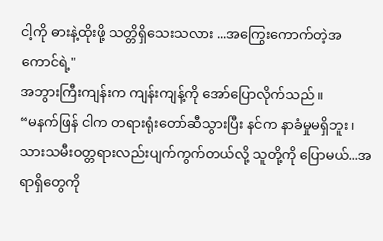ငါ့ကို ဓားနဲ့ထိုးဖို့ သတ္တိရှိသေးသလား ...အကြွေးကောက်တဲ့အကောင်ရဲ့"
အဘွားကြီးကျန်းက ကျန်းကျန့်ကို အော်ပြောလိုက်သည်။
“မနက်ဖြန် ငါက တရားရုံးတော်ဆီသွားပြီး နင်က နာခံမှုမရှိဘူး၊ သားသမီးဝတ္တရားလည်းပျက်ကွက်တယ်လို့ သူတို့ကို ပြောမယ်...အရာရှိတွေကို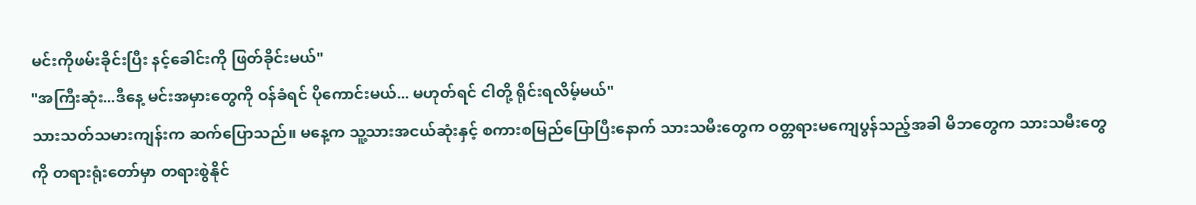မင်းကိုဖမ်းခိုင်းပြီး နင့်ခေါင်းကို ဖြတ်ခိုင်းမယ်"
"အကြီးဆုံး...ဒီနေ့ မင်းအမှားတွေကို ဝန်ခံရင် ပိုကောင်းမယ်... မဟုတ်ရင် ငါတို့ ရိုင်းရလိမ့်မယ်"
သားသတ်သမားကျန်းက ဆက်ပြောသည်။ မနေ့က သူ့သားအငယ်ဆုံးနှင့် စကားစမြည်ပြောပြီးနောက် သားသမီးတွေက ဝတ္တရားမကျေပွန်သည့်အခါ မိဘတွေက သားသမီးတွေကို တရားရုံးတော်မှာ တရားစွဲနိုင်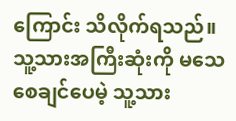ကြောင်း သိလိုက်ရသည်။ သူ့သားအကြီးဆုံးကို မသေစေချင်ပေမဲ့ သူ့သား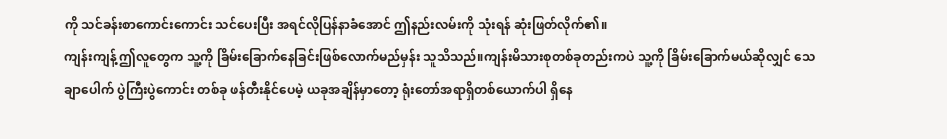ကို သင်ခန်းစာကောင်းကောင်း သင်ပေးပြီး အရင်လိုပြန်နာခံအောင် ဤနည်းလမ်းကို သုံးရန် ဆုံးဖြတ်လိုက်၏။
ကျန်းကျန့် ဤလူတွေက သူ့ကို ခြိမ်းခြောက်နေခြင်းဖြစ်လောက်မည်မှန်း သူသိသည်။ကျန်းမိသားစုတစ်ခုတည်းကပဲ သူ့ကို ခြိမ်းခြောက်မယ်ဆိုလျှင် သေချာပေါက် ပွဲကြီးပွဲကောင်း တစ်ခု ဖန်တီးနိုင်ပေမဲ့ ယခုအချိန်မှာတော့ ရုံးတော်အရာရှိတစ်ယောက်ပါ ရှိနေ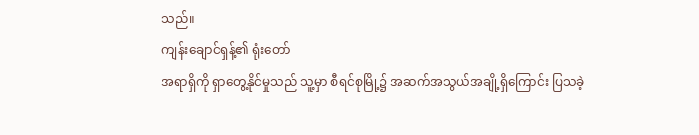သည်။
ကျန်းချောင်ရှန့်၏ ရုံးတော်
အရာရှိကို ရှာတွေ့နိုင်မှုသည် သူ့မှာ စီရင်စုမြို့၌ အဆက်အသွယ်အချို့ရှိကြောင်း ပြသခဲ့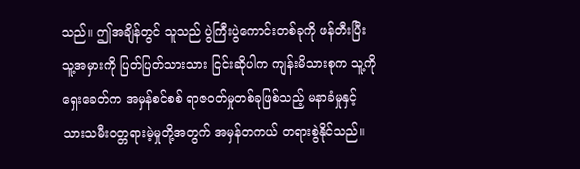သည်။ ဤအချိန်တွင် သူသည် ပွဲကြီးပွဲကောင်းတစ်ခုကို ဖန်တီးပြီး သူ့အမှားကို ပြတ်ပြတ်သားသား ငြင်းဆိုပါက ကျန်းမိသားစုက သူ့ကို ရှေးခေတ်က အမှန်စင်စစ် ရာဇ၀တ်မှုတစ်ခုဖြစ်သည့် မနာခံမှုနှင့်သားသမီးဝတ္တရားမဲ့မှုတို့အတွက် အမှန်တကယ် တရားစွဲနိုင်သည်။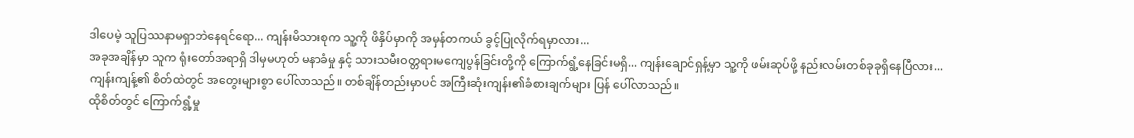ဒါပေမဲ့ သူပြဿနာမရှာဘဲနေရင်ရော... ကျန်းမိသားစုက သူ့ကို ဖိနှိပ်မှာကို အမှန်တကယ် ခွင့်ပြုလိုက်ရမှာလား...
အခုအချိန်မှာ သူက ရုံးတော်အရာရှိ ဒါမှမဟုတ် မနာခံမှု နှင့် သားသမီးဝတ္တရားမကျေပွန်ခြင်းတို့ကို ကြောက်ရွံ့နေခြင်းမရှိ... ကျန်းချောင်ရှန့်မှာ သူ့ကို ဖမ်းဆုပ်ဖို့ နည်းလမ်းတစ်ခုခုရှိနေပြီလား...
ကျန်းကျန့်၏ စိတ်ထဲတွင် အတွေးများစွာ ပေါ်လာသည်။ တစ်ချိန်တည်းမှာပင် အကြီးဆုံးကျန်း၏ခံစားချက်များ ပြန် ပေါ်လာသည်။
ထိုစိတ်တွင် ကြောက်ရွံ့မှု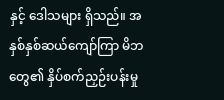နှင့် ဒေါသများ ရှိသည်။ အနှစ်နှစ်ဆယ်ကျော်ကြာ မိဘတွေ၏ နှိပ်စက်ညှဉ်းပန်းမှု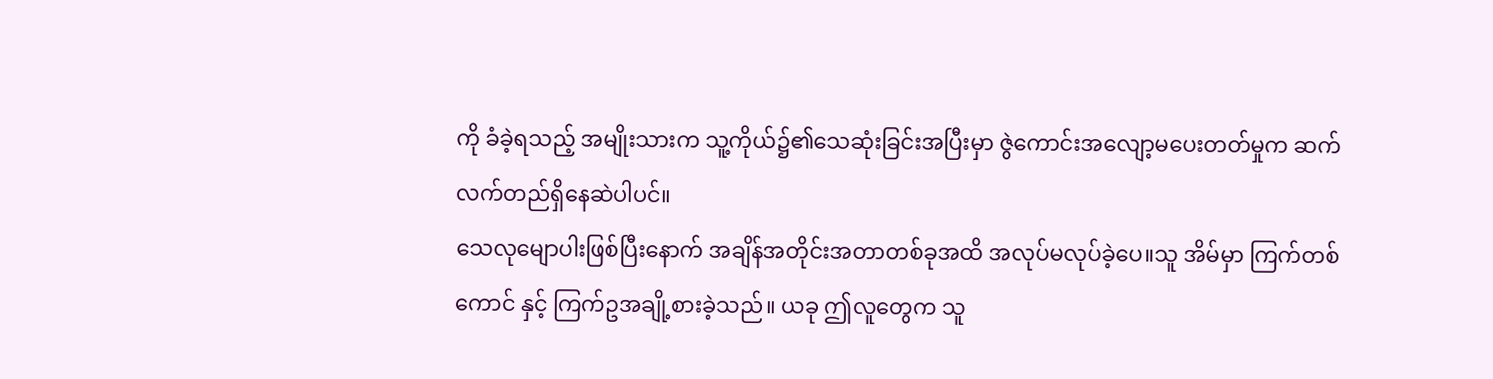ကို ခံခဲ့ရသည့် အမျိုးသားက သူ့ကိုယ်၌၏သေဆုံးခြင်းအပြီးမှာ ဇွဲကောင်းအလျော့မပေးတတ်မှုက ဆက်လက်တည်ရှိနေဆဲပါပင်။
သေလုမျောပါးဖြစ်ပြီးနောက် အချိန်အတိုင်းအတာတစ်ခုအထိ အလုပ်မလုပ်ခဲ့ပေ။သူ အိမ်မှာ ကြက်တစ်ကောင် နှင့် ကြက်ဥအချို့စားခဲ့သည်။ ယခု ဤလူတွေက သူ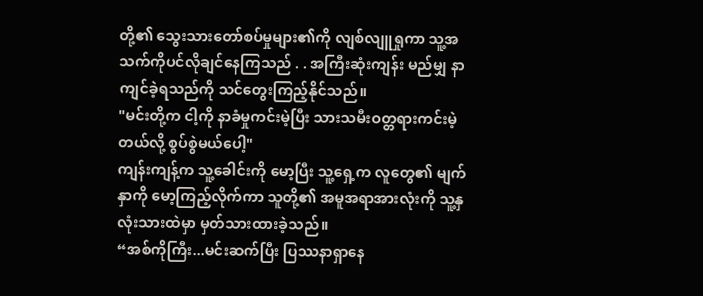တို့၏ သွေးသားတော်စပ်မှုများ၏ကို လျစ်လျူရှုကာ သူ့အသက်ကိုပင်လိုချင်နေကြသည် . . အကြီးဆုံးကျန်း မည်မျှ နာကျင်ခဲ့ရသည်ကို သင်တွေးကြည့်နိုင်သည်။
"မင်းတို့က ငါ့ကို နာခံမှုကင်းမဲ့ပြီး သားသမီးဝတ္တရားကင်းမဲ့တယ်လို့ စွပ်စွဲမယ်ပေါ့"
ကျန်းကျန့်က သူ့ခေါင်းကို မော့ပြီး သူ့ရှေ့က လူတွေ၏ မျက်နှာကို မော့ကြည့်လိုက်ကာ သူတို့၏ အမူအရာအားလုံးကို သူ့နှလုံးသားထဲမှာ မှတ်သားထားခဲ့သည်။
“အစ်ကိုကြီး...မင်းဆက်ပြီး ပြဿနာရှာနေ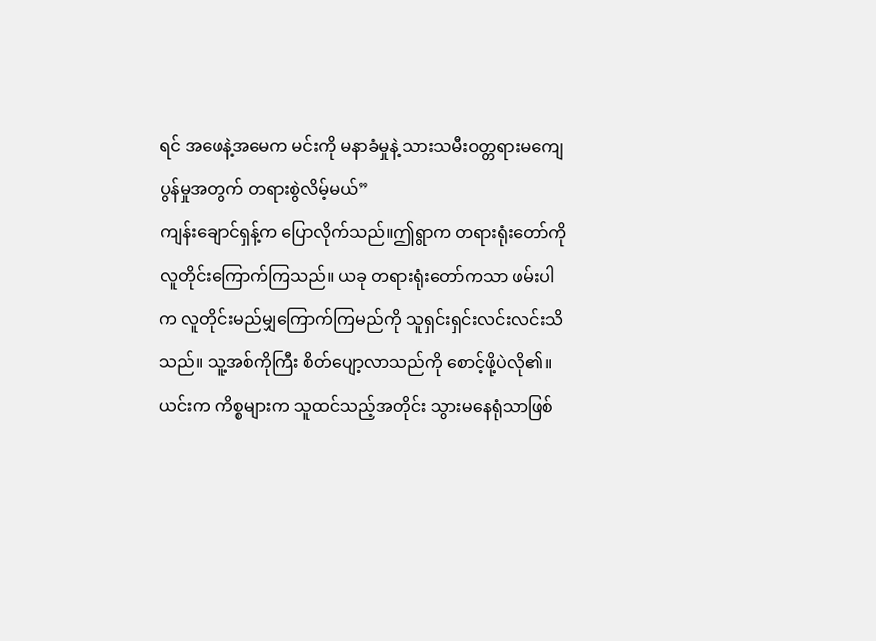ရင် အဖေနဲ့အမေက မင်းကို မနာခံမှုနဲ့ သားသမီးဝတ္တရားမကျေပွန်မှုအတွက် တရားစွဲလိမ့်မယ်”
ကျန်းချောင်ရှန့်က ပြောလိုက်သည်။ဤရွာက တရားရုံးတော်ကို လူတိုင်းကြောက်ကြသည်။ ယခု တရားရုံးတော်ကသာ ဖမ်းပါက လူတိုင်းမည်မျှကြောက်ကြမည်ကို သူရှင်းရှင်းလင်းလင်းသိသည်။ သူ့အစ်ကိုကြီး စိတ်ပျော့လာသည်ကို စောင့်ဖို့ပဲလို၏။
ယင်းက ကိစ္စများက သူထင်သည့်အတိုင်း သွားမနေရုံသာဖြစ်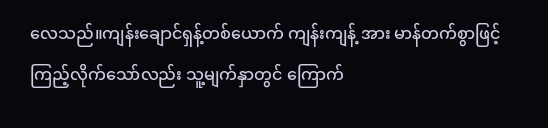လေသည်။ကျန်းချောင်ရှန့်တစ်ယောက် ကျန်းကျန့် အား မာန်တက်စွာဖြင့် ကြည့်လိုက်သော်လည်း သူ့မျက်နှာတွင် ကြောက်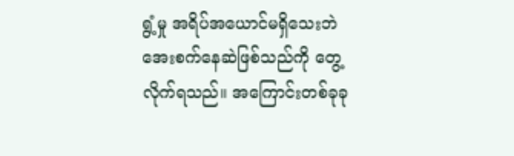ရွံ့မှု အရိပ်အယောင်မရှိသေးဘဲ အေးစက်နေဆဲဖြစ်သည်ကို တွေ့လိုက်ရသည်။ အကြောင်းတစ်ခုခု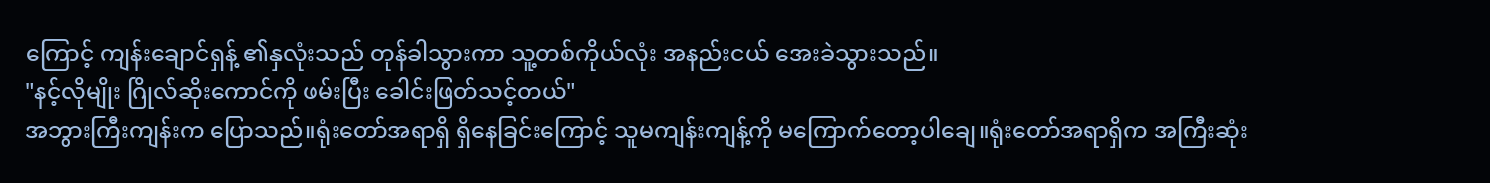ကြောင့် ကျန်းချောင်ရှန့် ၏နှလုံးသည် တုန်ခါသွားကာ သူ့တစ်ကိုယ်လုံး အနည်းငယ် အေးခဲသွားသည်။
"နင့်လိုမျိုး ဂြိုလ်ဆိုးကောင်ကို ဖမ်းပြီး ခေါင်းဖြတ်သင့်တယ်"
အဘွားကြီးကျန်းက ပြောသည်။ရုံးတော်အရာရှိ ရှိနေခြင်းကြောင့် သူမကျန်းကျန့်ကို မကြောက်တော့ပါချေ။ရုံးတော်အရာရှိက အကြီးဆုံး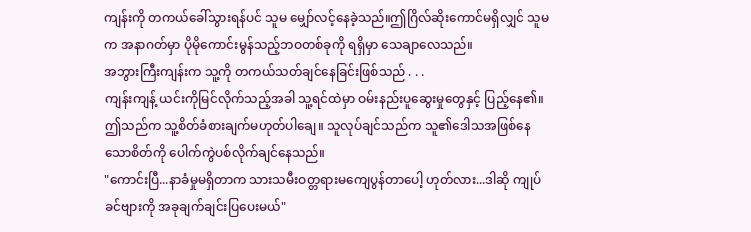ကျန်းကို တကယ်ခေါ်သွားရန်ပင် သူမ မျှော်လင့်နေခဲ့သည်။ဤဂြိလ်ဆိုးကောင်မရှိလျှင် သူမက အနာဂတ်မှာ ပိုမိုကောင်းမွန်သည့်ဘဝတစ်ခုကို ရရှိမှာ သေချာလေသည်။
အဘွားကြီးကျန်းက သူ့ကို တကယ်သတ်ချင်နေခြင်းဖြစ်သည် . . .
ကျန်းကျန့် ယင်းကိုမြင်လိုက်သည့်အခါ သူ့ရင်ထဲမှာ ဝမ်းနည်းပူဆွေးမှုတွေနှင့် ပြည့်နေ၏။ဤသည်က သူ့စိတ်ခံစားချက်မဟုတ်ပါချေ။ သူလုပ်ချင်သည်က သူ၏ဒေါသအဖြစ်နေသောစိတ်ကို ပေါက်ကွဲပစ်လိုက်ချင်နေသည်။
"ကောင်းပြီ...နာခံမှုမရှိတာက သားသမီးဝတ္တရားမကျေပွန်တာပေါ့ ဟုတ်လား...ဒါဆို ကျုပ် ခင်ဗျားကို အခုချက်ချင်းပြပေးမယ်"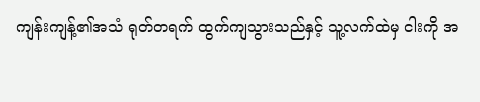ကျန်းကျန့်၏အသံ ရုတ်တရက် ထွက်ကျသွားသည်နှင့် သူ့လက်ထဲမှ ငါးကို အ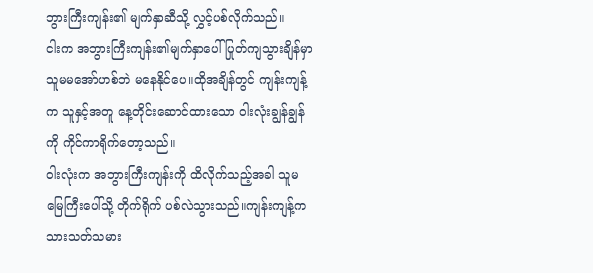ဘွားကြီးကျန်း၏ မျက်နှာဆီသို့ လွှင့်ပစ်လိုက်သည်။
ငါးက အဘွားကြီးကျန်း၏မျက်နှာပေါ် ပြုတ်ကျသွားချိန်မှာ သူမမအော်ဟစ်ဘဲ မနေနိုင်ပေ။ထိုအချိန်တွင် ကျန်းကျန့်က သူနှင့်အတူ နေ့တိုင်းဆောင်ထားသော ဝါးလုံးချွန်ချွန်ကို ကိုင်ကာရိုက်တော့သည်။
ဝါးလုံးက အဘွားကြီးကျန်းကို ထိလိုက်သည့်အခါ သူမမြေကြီးပေါ်သို့ တိုက်ရိုက် ပစ်လဲသွားသည်။ကျန်းကျန့်က သားသတ်သမား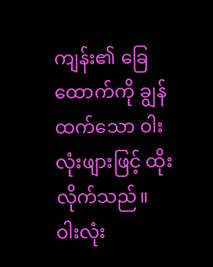ကျန်း၏ ခြေထောက်ကို ချွန်ထက်သော ဝါးလုံးဖျားဖြင့် ထိုးလိုက်သည်။
ဝါးလုံး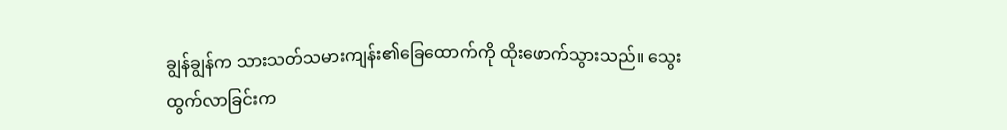ချွန်ချွန်က သားသတ်သမားကျန်း၏ခြေထောက်ကို ထိုးဖောက်သွားသည်။ သွေးထွက်လာခြင်းက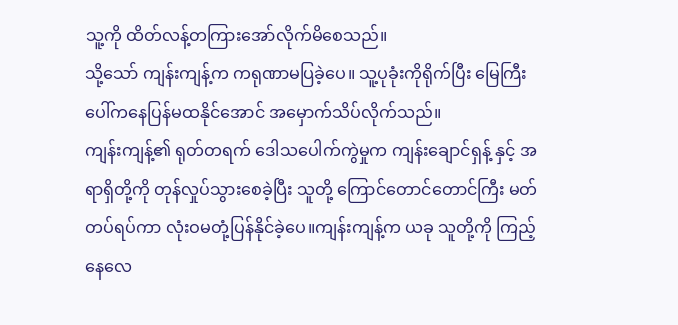သူ့ကို ထိတ်လန့်တကြားအော်လိုက်မိစေသည်။
သို့သော် ကျန်းကျန့်က ကရုဏာမပြခဲ့ပေ။ သူ့ပုခုံးကိုရိုက်ပြီး မြေကြီးပေါ်ကနေပြန်မထနိုင်အောင် အမှောက်သိပ်လိုက်သည်။
ကျန်းကျန့်၏ ရုတ်တရက် ဒေါသပေါက်ကွဲမှုက ကျန်းချောင်ရှန့် နှင့် အရာရှိတို့ကို တုန်လှုပ်သွားစေခဲ့ပြီး သူတို့ ကြောင်တောင်တောင်ကြီး မတ်တပ်ရပ်ကာ လုံးဝမတုံ့ပြန်နိုင်ခဲ့ပေ။ကျန်းကျန့်က ယခု သူတို့ကို ကြည့်နေလေ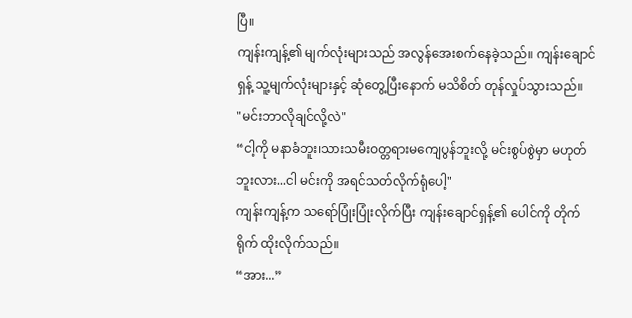ပြီ။
ကျန်းကျန့်၏ မျက်လုံးများသည် အလွန်အေးစက်နေခဲ့သည်။ ကျန်းချောင်ရှန့် သူ့မျက်လုံးများနှင့် ဆုံတွေ့ပြီးနောက် မသိစိတ် တုန်လှုပ်သွားသည်။
"မင်းဘာလိုချင်လို့လဲ"
“ငါ့ကို မနာခံဘူး၊သားသမီးဝတ္တရားမကျေပွန်ဘူးလို့ မင်းစွပ်စွဲမှာ မဟုတ်ဘူးလား...ငါ မင်းကို အရင်သတ်လိုက်ရုံပေါ့"
ကျန်းကျန့်က သရော်ပြုံးပြုံးလိုက်ပြီး ကျန်းချောင်ရှန့်၏ ပေါင်ကို တိုက်ရိုက် ထိုးလိုက်သည်။
“အား...”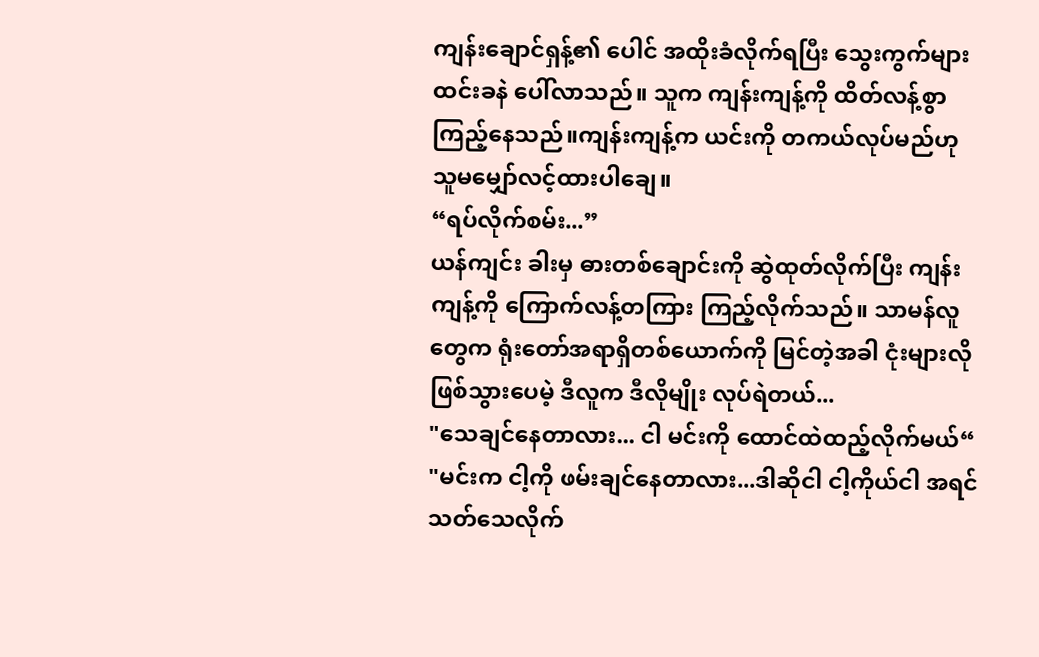ကျန်းချောင်ရှန့်၏ ပေါင် အထိုးခံလိုက်ရပြီး သွေးကွက်များ ထင်းခနဲ ပေါ်လာသည်။ သူက ကျန်းကျန့်ကို ထိတ်လန့်စွာ ကြည့်နေသည်။ကျန်းကျန့်က ယင်းကို တကယ်လုပ်မည်ဟု သူမမျှော်လင့်ထားပါချေ။
“ရပ်လိုက်စမ်း...”
ယန်ကျင်း ခါးမှ ဓားတစ်ချောင်းကို ဆွဲထုတ်လိုက်ပြီး ကျန်းကျန့်ကို ကြောက်လန့်တကြား ကြည့်လိုက်သည်။ သာမန်လူတွေက ရုံးတော်အရာရှိတစ်ယောက်ကို မြင်တဲ့အခါ ငုံးများလိုဖြစ်သွားပေမဲ့ ဒီလူက ဒီလိုမျိုး လုပ်ရဲတယ်...
"သေချင်နေတာလား... ငါ မင်းကို ထောင်ထဲထည့်လိုက်မယ်“
"မင်းက ငါ့ကို ဖမ်းချင်နေတာလား...ဒါဆိုငါ ငါ့ကိုယ်ငါ အရင်သတ်သေလိုက်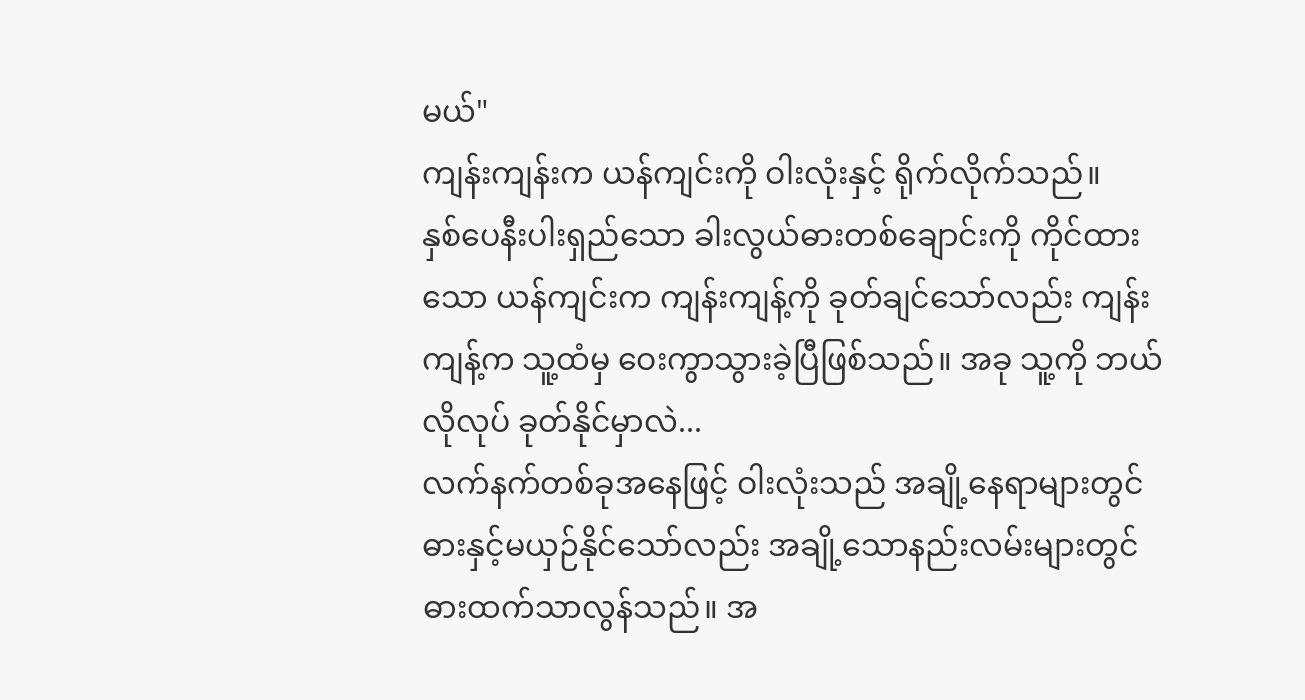မယ်"
ကျန်းကျန်းက ယန်ကျင်းကို ဝါးလုံးနှင့် ရိုက်လိုက်သည်။
နှစ်ပေနီးပါးရှည်သော ခါးလွယ်ဓားတစ်ချောင်းကို ကိုင်ထားသော ယန်ကျင်းက ကျန်းကျန့်ကို ခုတ်ချင်သော်လည်း ကျန်းကျန့်က သူ့ထံမှ ဝေးကွာသွားခဲ့ပြီဖြစ်သည်။ အခု သူ့ကို ဘယ်လိုလုပ် ခုတ်နိုင်မှာလဲ...
လက်နက်တစ်ခုအနေဖြင့် ဝါးလုံးသည် အချို့နေရာများတွင် ဓားနှင့်မယှဉ်နိုင်သော်လည်း အချို့သောနည်းလမ်းများတွင် ဓားထက်သာလွန်သည်။ အ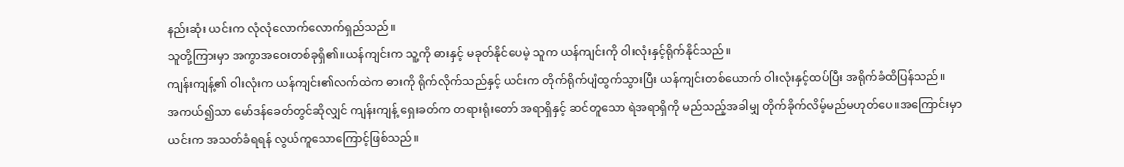နည်းဆုံး ယင်းက လုံလုံလောက်လောက်ရှည်သည်။
သူတို့ကြားမှာ အကွာအဝေးတစ်ခုရှိ၏။ယန်ကျင်းက သူ့ကို ဓားနှင့် မခုတ်နိုင်ပေမဲ့ သူက ယန်ကျင်းကို ဝါးလုံးနှင့်ရိုက်နိုင်သည်။
ကျန်းကျန့်၏ ဝါးလုံးက ယန်ကျင်း၏လက်ထဲက ဓားကို ရိုက်လိုက်သည်နှင့် ယင်းက တိုက်ရိုက်ပျံထွက်သွားပြီး ယန်ကျင်းတစ်ယောက် ဝါးလုံးနှင့်ထပ်ပြီး အရိုက်ခံထိပြန်သည်။
အကယ်၍သာ မော်ဒန်ခေတ်တွင်ဆိုလျှင် ကျန်းကျန့် ရှေးခတ်က တရားရုံးတော် အရာရှိနှင့် ဆင်တူသော ရဲအရာရှိကို မည်သည့်အခါမျှ တိုက်ခိုက်လိမ့်မည်မဟုတ်ပေ။အကြောင်းမှာ ယင်းက အသတ်ခံရရန် လွယ်ကူသောကြောင့်ဖြစ်သည်။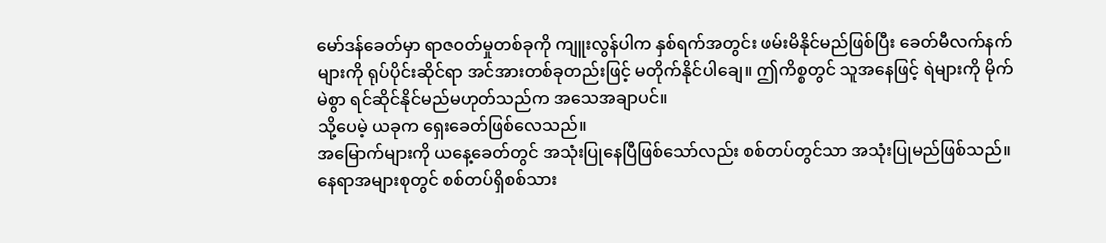မော်ဒန်ခေတ်မှာ ရာဇ၀တ်မှုတစ်ခုကို ကျူးလွန်ပါက နှစ်ရက်အတွင်း ဖမ်းမိနိုင်မည်ဖြစ်ပြီး ခေတ်မီလက်နက်များကို ရုပ်ပိုင်းဆိုင်ရာ အင်အားတစ်ခုတည်းဖြင့် မတိုက်နိုင်ပါချေ။ ဤကိစ္စတွင် သူအနေဖြင့် ရဲများကို မိုက်မဲစွာ ရင်ဆိုင်နိုင်မည်မဟုတ်သည်က အသေအချာပင်။
သို့ပေမဲ့ ယခုက ရှေးခေတ်ဖြစ်လေသည်။
အမြောက်များကို ယနေ့ခေတ်တွင် အသုံးပြုနေပြီဖြစ်သော်လည်း စစ်တပ်တွင်သာ အသုံးပြုမည်ဖြစ်သည်။ နေရာအများစုတွင် စစ်တပ်ရှိစစ်သား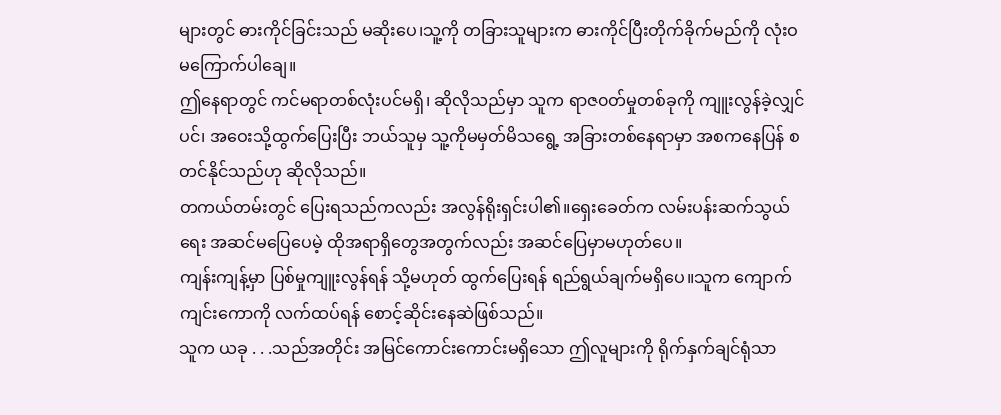များတွင် ဓားကိုင်ခြင်းသည် မဆိုးပေ၊သူ့ကို တခြားသူများက ဓားကိုင်ပြီးတိုက်ခိုက်မည်ကို လုံးဝ မကြောက်ပါချေ။
ဤနေရာတွင် ကင်မရာတစ်လုံးပင်မရှိ၊ ဆိုလိုသည်မှာ သူက ရာဇ၀တ်မှုတစ်ခုကို ကျူးလွန်ခဲ့လျှင်ပင်၊ အဝေးသို့ထွက်ပြေးပြီး ဘယ်သူမှ သူ့ကိုမမှတ်မိသရွေ့ အခြားတစ်နေရာမှာ အစကနေပြန် စတင်နိုင်သည်ဟု ဆိုလိုသည်။
တကယ်တမ်းတွင် ပြေးရသည်ကလည်း အလွန်ရိုးရှင်းပါ၏။ရှေးခေတ်က လမ်းပန်းဆက်သွယ်ရေး အဆင်မပြေပေမဲ့ ထိုအရာရှိတွေအတွက်လည်း အဆင်ပြေမှာမဟုတ်ပေ။
ကျန်းကျန့်မှာ ပြစ်မှုကျူးလွန်ရန် သို့မဟုတ် ထွက်ပြေးရန် ရည်ရွယ်ချက်မရှိပေ။သူက ကျောက်ကျင်းကောကို လက်ထပ်ရန် စောင့်ဆိုင်းနေဆဲဖြစ်သည်။
သူက ယခု . . .သည်အတိုင်း အမြင်ကောင်းကောင်းမရှိသော ဤလူများကို ရိုက်နှက်ချင်ရုံသာ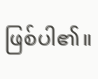ဖြစ်ပါ၏။